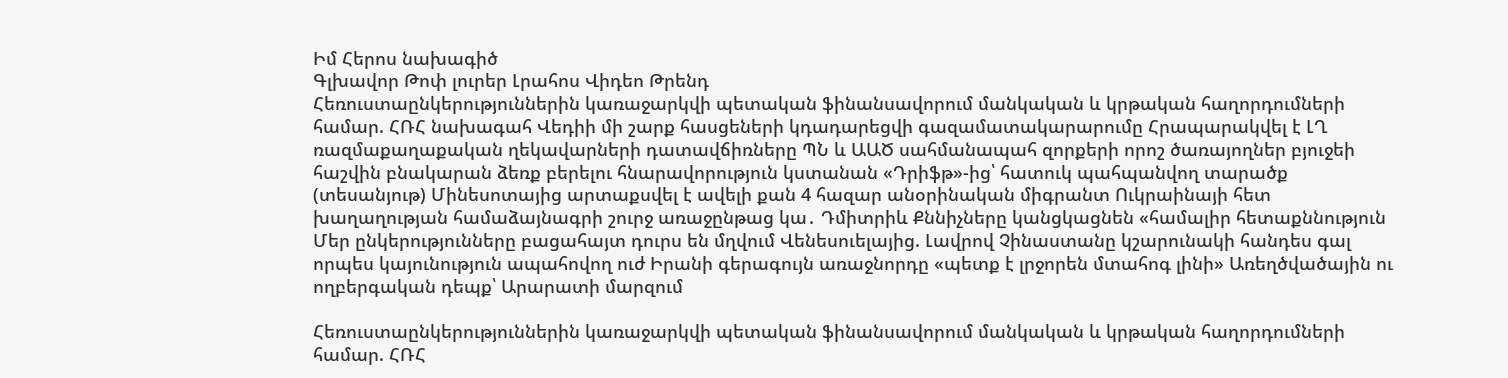Իմ Հերոս նախագիծ
Գլխավոր Թոփ լուրեր Լրահոս Վիդեո Թրենդ
Հեռուստաընկերություններին կառաջարկվի պետական ֆինանսավորում մանկական և կրթական հաղորդումների համար. ՀՌՀ նախագահ Վեդիի մի շարք հասցեների կդադարեցվի գազամատակարարումը Հրապարակվել է ԼՂ ռազմաքաղաքական ղեկավարների դատավճիռները ՊՆ և ԱԱԾ սահմանապահ զորքերի որոշ ծառայողներ բյուջեի հաշվին բնակարան ձեռք բերելու հնարավորություն կստանան «Դրիֆթ»-ից՝ հատուկ պահպանվող տարածք (տեսանյութ) Մինեսոտայից արտաքսվել է ավելի քան 4 հազար անօրինական միգրանտ Ուկրաինայի հետ խաղաղության համաձայնագրի շուրջ առաջընթաց կա․ Դմիտրիև Քննիչները կանցկացնեն «համալիր հետաքննություն Մեր ընկերությունները բացահայտ դուրս են մղվում Վենեսուելայից. Լավրով Չինաստանը կշարունակի հանդես գալ որպես կայունություն ապահովող ուժ Իրանի գերագույն առաջնորդը «պետք է լրջորեն մտահոգ լինի» Առեղծվածային ու ողբերգական դեպք՝ Արարատի մարզում

Հեռուստաընկերություններին կառաջարկվի պետական ֆինանսավորում մանկական և կրթական հաղորդումների համար. ՀՌՀ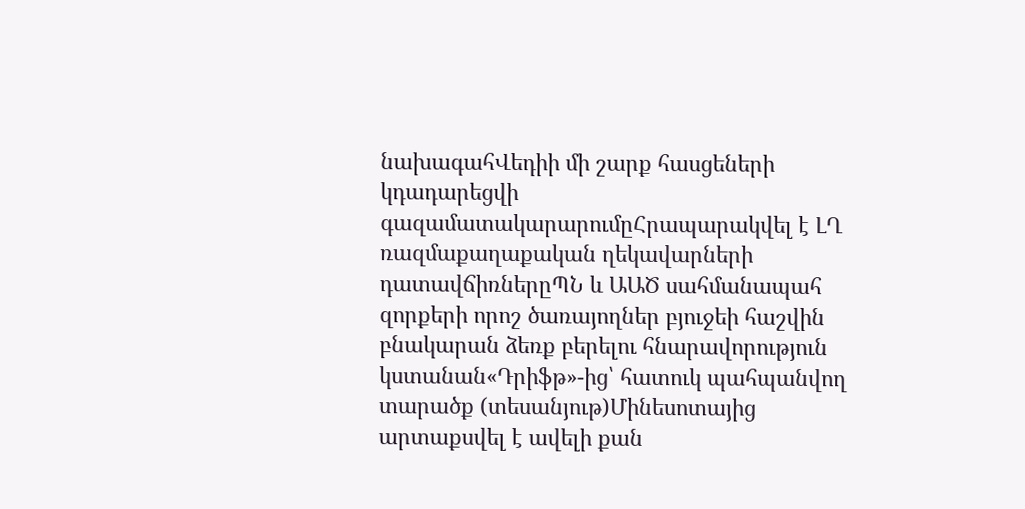նախագահՎեդիի մի շարք հասցեների կդադարեցվի գազամատակարարումըՀրապարակվել է ԼՂ ռազմաքաղաքական ղեկավարների դատավճիռներըՊՆ և ԱԱԾ սահմանապահ զորքերի որոշ ծառայողներ բյուջեի հաշվին բնակարան ձեռք բերելու հնարավորություն կստանան«Դրիֆթ»-ից՝ հատուկ պահպանվող տարածք (տեսանյութ)Մինեսոտայից արտաքսվել է ավելի քան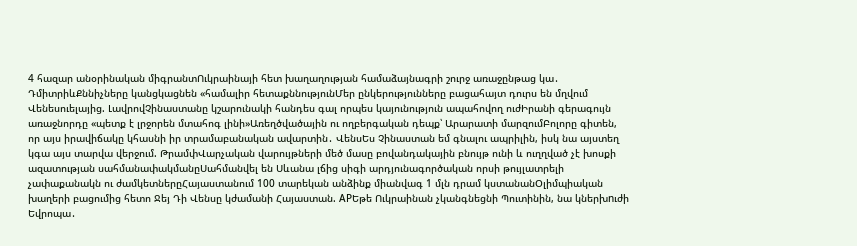4 հազար անօրինական միգրանտՈւկրաինայի հետ խաղաղության համաձայնագրի շուրջ առաջընթաց կա․ ԴմիտրիևՔննիչները կանցկացնեն «համալիր հետաքննությունՄեր ընկերությունները բացահայտ դուրս են մղվում Վենեսուելայից. ԼավրովՉինաստանը կշարունակի հանդես գալ որպես կայունություն ապահովող ուժԻրանի գերագույն առաջնորդը «պետք է լրջորեն մտահոգ լինի»Առեղծվածային ու ողբերգական դեպք՝ Արարատի մարզումԲոլորը գիտեն, որ այս իրավիճակը կհասնի իր տրամաբանական ավարտին․ ՎենսԵս Չինաստան եմ գնալու ապրիլին, իսկ նա այստեղ կգա այս տարվա վերջում. ԹրամփՎարչական վարույթների մեծ մասը բովանդակային բնույթ ունի և ուղղված չէ խոսքի ազատության սահմանափակմանըՍահմանվել են Սևանա լճից սիգի արդյունագործական որսի թույլատրելի չափաքանակն ու ժամկետներըՀայաստանում 100 տարեկան անձինք միանվագ 1 մլն դրամ կստանանՕլիմպիական խաղերի բացումից հետո Ջեյ Դի Վենսը կժամանի Հայաստան. APԵթե Ուկրաինան չկանգնեցնի Պուտինին, նա կներխnւժի Եվրոպա․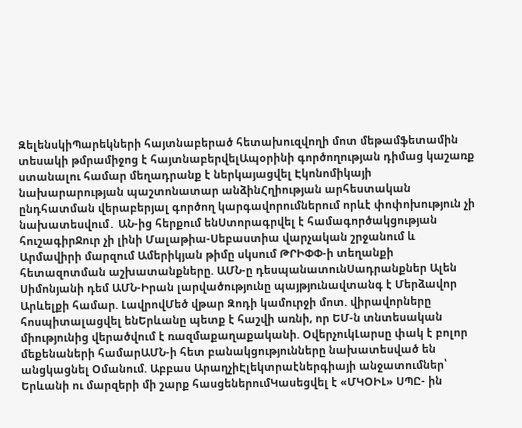ԶելենսկիՊարեկների հայտնաբերած հետախուզվողի մոտ մեթամֆետամին տեսակի թմրամիջոց է հայտնաբերվելԱպօրինի գործողության դիմաց կաշառք ստանալու համար մեղադրանք է ներկայացվել Էկոնոմիկայի նախարարության պաշտոնատար անձինՀղիության արհեստական ընդհատման վերաբերյալ գործող կարգավորումներում որևէ փոփոխություն չի նախատեսվում․ ԱՆ-ից հերքում ենՍտորագրվել է համագործակցության հուշագիրՋուր չի լինի Մալաթիա-Սեբաստիա վարչական շրջանում և Արմավիրի մարզում Ամերիկյան թիմը սկսում ԹՐԻՓՓ-ի տեղանքի հետազոտման աշխատանքները. ԱՄՆ-ը դեսպանատունՍադրանքներ Ալեն Սիմոնյանի դեմ ԱՄՆ-Իրան լարվածությունը պայթյnւնավտանգ է Մերձավոր Արևելքի համար. ԼավրովՄեծ վթար Զոդի կամուրջի մոտ. վիրավորները հոսպիտալացվել ենԵրևանը պետք է հաշվի առնի, որ ԵՄ-ն տնտեսական միությունից վերածվում է ռազմաքաղաքականի. ՕվերչուկԼարսը փակ է բոլոր մեքենաների համարԱՄՆ-ի հետ բանակցությունները նախատեսված են անցկացնել Օմանում. Աբբաս ԱրաղչիԷլեկտրաէներգիայի անջատումներ՝ Երևանի ու մարզերի մի շարք հասցեներումԿասեցվել է «ՄԿՕԻԼ» ՍՊԸ- ին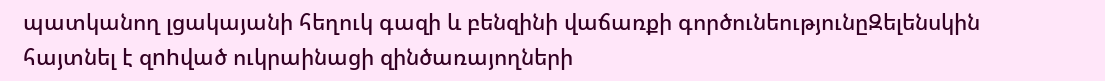պատկանող լցակայանի հեղուկ գազի և բենզինի վաճառքի գործունեությունըԶելենսկին հայտնել է զnhված ուկրաինացի զինծառայողների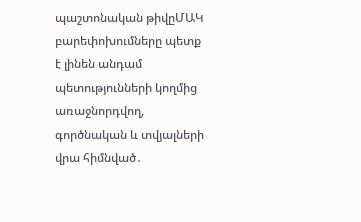պաշտոնական թիվըՄԱԿ բարեփոխումները պետք է լինեն անդամ պետությունների կողմից առաջնորդվող, գործնական և տվյալների վրա հիմնված․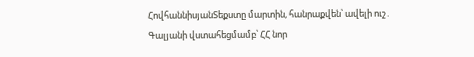ՀովհաննիսյանՏեքստը մարտին, հանրաքվեն՝ ավելի ուշ․ Գալյանի վստահեցմամբ՝ ՀՀ նոր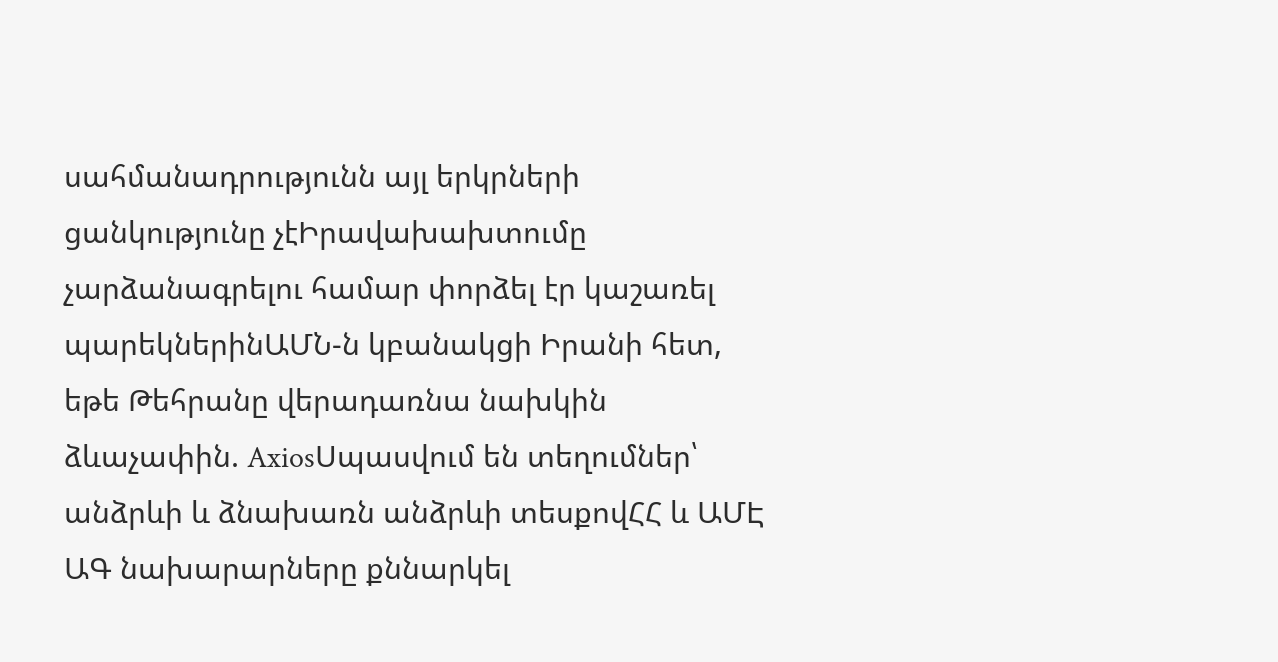սահմանադրությունն այլ երկրների ցանկությունը չէԻրավախախտումը չարձանագրելու համար փորձել էր կաշառել պարեկներինԱՄՆ-ն կբանակցի Իրանի հետ, եթե Թեհրանը վերադառնա նախկին ձևաչափին. AxiosՍպասվում են տեղումներ՝ անձրևի և ձնախառն անձրևի տեսքովՀՀ և ԱՄԷ ԱԳ նախարարները քննարկել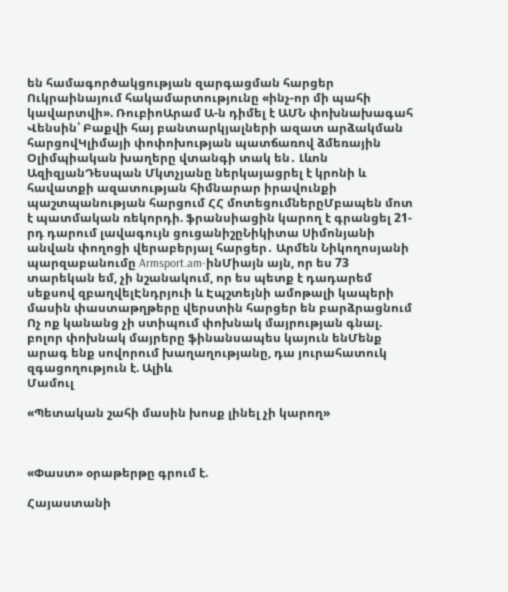են համագործակցության զարգացման հարցեր Ուկրաինայում հակամարտությունը «ինչ-որ մի պահի կավարտվի». ՌուբիոԱրամ Ա-ն դիմել է ԱՄՆ փոխնախագահ Վենսին՝ Բաքվի հայ բանտարկյալների ազատ արձակման հարցովԿլիմայի փոփոխության պատճառով ձմեռային Օլիմպիական խաղերը վտանգի տակ են․ Լևոն ԱզիզյանԴեսպան Մկտչյանը ներկայացրել է կրոնի և հավատքի ազատության հիմնարար իրավունքի պաշտպանության հարցում ՀՀ մոտեցումներըՄբապեն մոտ է պատմական ռեկորդի. ֆրանսիացին կարող է գրանցել 21-րդ դարում լավագույն ցուցանիշըՆիկիտա Սիմոնյանի անվան փողոցի վերաբերյալ հարցեր․ Արմեն Նիկողոսյանի պարզաբանումը Armsport.am-ինՄիայն այն, որ ես 73 տարեկան եմ, չի նշանակում, որ ես պետք է դադարեմ սեքսով զբաղվելԷնդրյուի և Էպշտեյնի ամոթալի կապերի մասին փաստաթղթերը վերստին հարցեր են բարձրացնում Ոչ ոք կանանց չի ստիպում փոխնակ մայրության գնալ. բոլոր փոխնակ մայրերը ֆինանսապես կայուն ենՄենք արագ ենք սովորում խաղաղությանը, դա յուրահատուկ զգացողություն է. Ալիև
Մամուլ

«Պետական շահի մասին խոսք լինել չի կարող»



«Փաստ» օրաթերթը գրում է.

Հայաստանի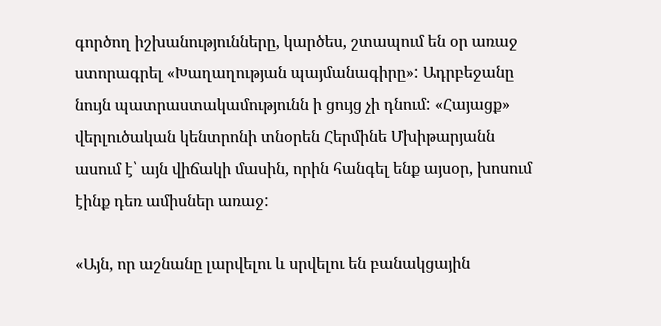գործող իշխանությունները, կարծես, շտապում են օր առաջ ստորագրել «Խաղաղության պայմանագիրը»: Ադրբեջանը նույն պատրաստակամությունն ի ցույց չի դնում: «Հայացք» վերլուծական կենտրոնի տնօրեն Հերմինե Մխիթարյանն ասում է՝ այն վիճակի մասին, որին հանգել ենք այսօր, խոսում էինք դեռ ամիսներ առաջ:

«Այն, որ աշնանը լարվելու և սրվելու են բանակցային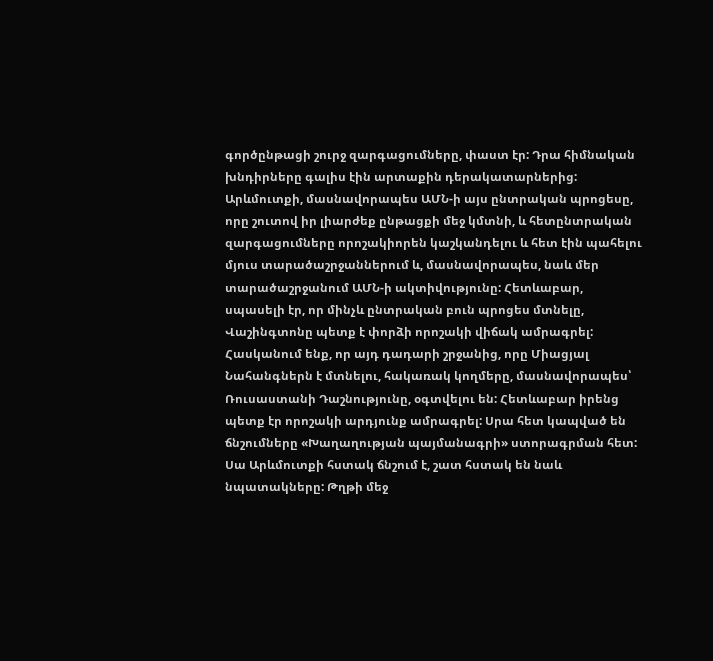գործընթացի շուրջ զարգացումները, փաստ էր: Դրա հիմնական խնդիրները գալիս էին արտաքին դերակատարներից: Արևմուտքի, մասնավորապես ԱՄՆ-ի այս ընտրական պրոցեսը, որը շուտով իր լիարժեք ընթացքի մեջ կմտնի, և հետընտրական զարգացումները որոշակիորեն կաշկանդելու և հետ էին պահելու մյուս տարածաշրջաններում և, մասնավորապես, նաև մեր տարածաշրջանում ԱՄՆ-ի ակտիվությունը: Հետևաբար, սպասելի էր, որ մինչև ընտրական բուն պրոցես մտնելը, Վաշինգտոնը պետք է փորձի որոշակի վիճակ ամրագրել: Հասկանում ենք, որ այդ դադարի շրջանից, որը Միացյալ Նահանգներն է մտնելու, հակառակ կողմերը, մասնավորապես՝ Ռուսաստանի Դաշնությունը, օգտվելու են: Հետևաբար իրենց պետք էր որոշակի արդյունք ամրագրել: Սրա հետ կապված են ճնշումները «Խաղաղության պայմանագրի» ստորագրման հետ: Սա Արևմուտքի հստակ ճնշում է, շատ հստակ են նաև նպատակները: Թղթի մեջ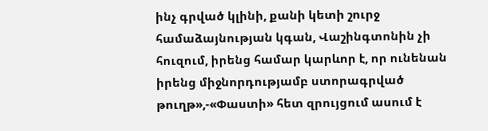ինչ գրված կլինի, քանի կետի շուրջ համաձայնության կգան, Վաշինգտոնին չի հուզում, իրենց համար կարևոր է, որ ունենան իրենց միջնորդությամբ ստորագրված թուղթ»,-«Փաստի» հետ զրույցում ասում է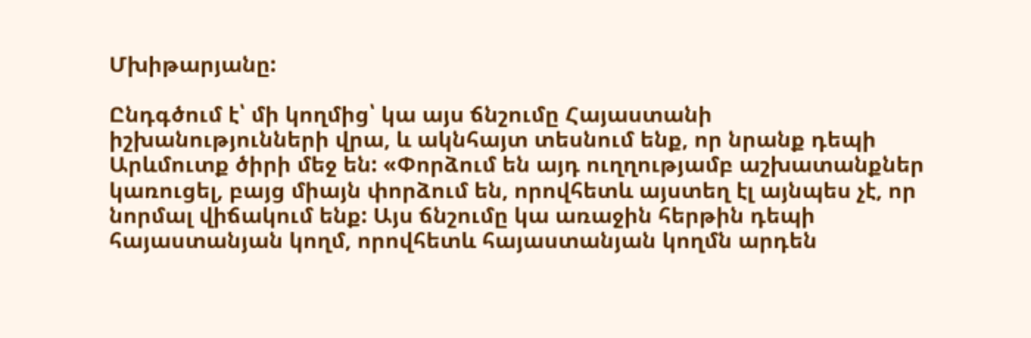Մխիթարյանը:

Ընդգծում է՝ մի կողմից՝ կա այս ճնշումը Հայաստանի իշխանությունների վրա, և ակնհայտ տեսնում ենք, որ նրանք դեպի Արևմուտք ծիրի մեջ են: «Փորձում են այդ ուղղությամբ աշխատանքներ կառուցել, բայց միայն փորձում են, որովհետև այստեղ էլ այնպես չէ, որ նորմալ վիճակում ենք: Այս ճնշումը կա առաջին հերթին դեպի հայաստանյան կողմ, որովհետև հայաստանյան կողմն արդեն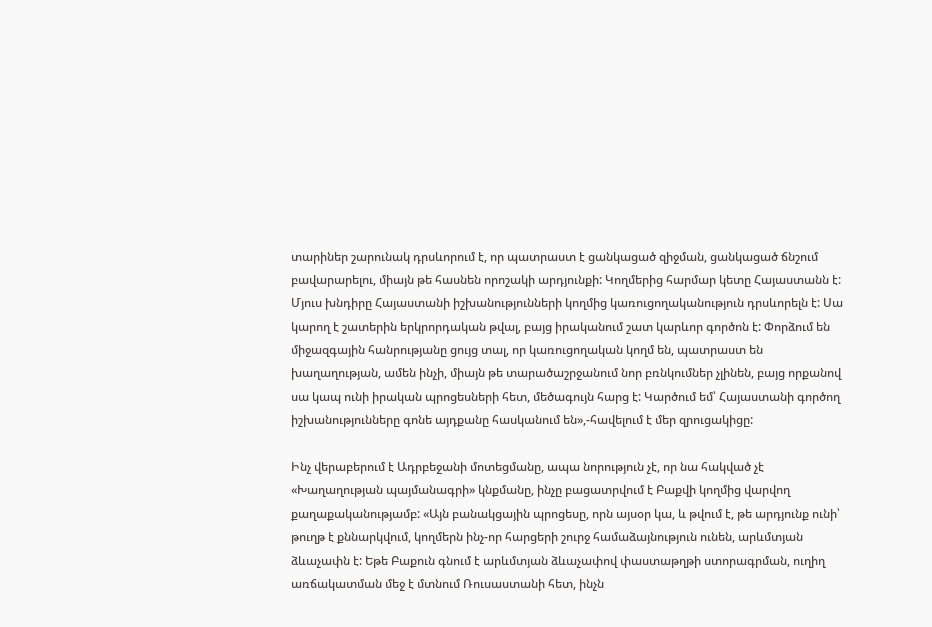տարիներ շարունակ դրսևորում է, որ պատրաստ է ցանկացած զիջման, ցանկացած ճնշում բավարարելու, միայն թե հասնեն որոշակի արդյունքի: Կողմերից հարմար կետը Հայաստանն է: Մյուս խնդիրը Հայաստանի իշխանությունների կողմից կառուցողականություն դրսևորելն է: Սա կարող է շատերին երկրորդական թվալ, բայց իրականում շատ կարևոր գործոն է: Փորձում են միջազգային հանրությանը ցույց տալ, որ կառուցողական կողմ են, պատրաստ են խաղաղության, ամեն ինչի, միայն թե տարածաշրջանում նոր բռնկումներ չլինեն, բայց որքանով սա կապ ունի իրական պրոցեսների հետ, մեծագույն հարց է: Կարծում եմ՝ Հայաստանի գործող իշխանությունները գոնե այդքանը հասկանում են»,-հավելում է մեր զրուցակիցը:

Ինչ վերաբերում է Ադրբեջանի մոտեցմանը, ապա նորություն չէ, որ նա հակված չէ «Խաղաղության պայմանագրի» կնքմանը, ինչը բացատրվում է Բաքվի կողմից վարվող քաղաքականությամբ: «Այն բանակցային պրոցեսը, որն այսօր կա, և թվում է, թե արդյունք ունի՝ թուղթ է քննարկվում, կողմերն ինչ-որ հարցերի շուրջ համաձայնություն ունեն, արևմտյան ձևաչափն է: Եթե Բաքուն գնում է արևմտյան ձևաչափով փաստաթղթի ստորագրման, ուղիղ առճակատման մեջ է մտնում Ռուսաստանի հետ, ինչն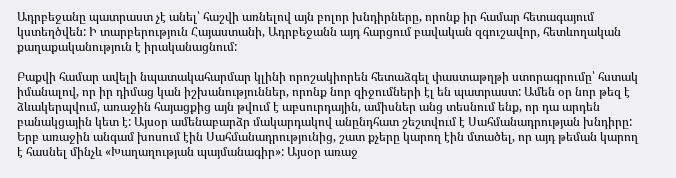Ադրբեջանը պատրաստ չէ անել՝ հաշվի առնելով այն բոլոր խնդիրները, որոնք իր համար հետագայում կստեղծվեն: Ի տարբերություն Հայաստանի, Ադրբեջանն այդ հարցում բավական զգուշավոր, հետևողական քաղաքականություն է իրականացնում:

Բաքվի համար ավելի նպատակահարմար կլինի որոշակիորեն հետաձգել փաստաթղթի ստորագրումը՝ հստակ իմանալով, որ իր դիմաց կան իշխանություններ, որոնք նոր զիջումների էլ են պատրաստ: Ամեն օր նոր թեզ է ձևակերպվում, առաջին հայացքից այն թվում է աբսուրդային, ամիսներ անց տեսնում ենք, որ դա արդեն բանակցային կետ է: Այսօր ամենաբարձր մակարդակով անընդհատ շեշտվում է Սահմանադրության խնդիրը: Երբ առաջին անգամ խոսում էին Սահմանադրությունից, շատ քչերը կարող էին մտածել, որ այդ թեման կարող է հասնել մինչև «Խաղաղության պայմանագիր»: Այսօր առաջ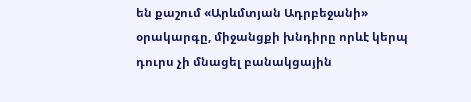են քաշում «Արևմտյան Ադրբեջանի» օրակարգը, միջանցքի խնդիրը որևէ կերպ դուրս չի մնացել բանակցային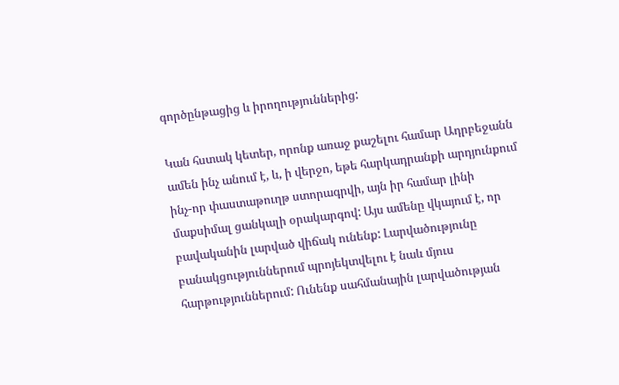գործընթացից և իրողություններից:

Կան հստակ կետեր, որոնք առաջ քաշելու համար Ադրբեջանն ամեն ինչ անում է, և, ի վերջո, եթե հարկադրանքի արդյունքում ինչ-որ փաստաթուղթ ստորագրվի, այն իր համար լինի մաքսիմալ ցանկալի օրակարգով: Այս ամենը վկայում է, որ բավականին լարված վիճակ ունենք: Լարվածությունը բանակցություններում պրոյեկտվելու է նաև մյուս հարթություններում: Ունենք սահմանային լարվածության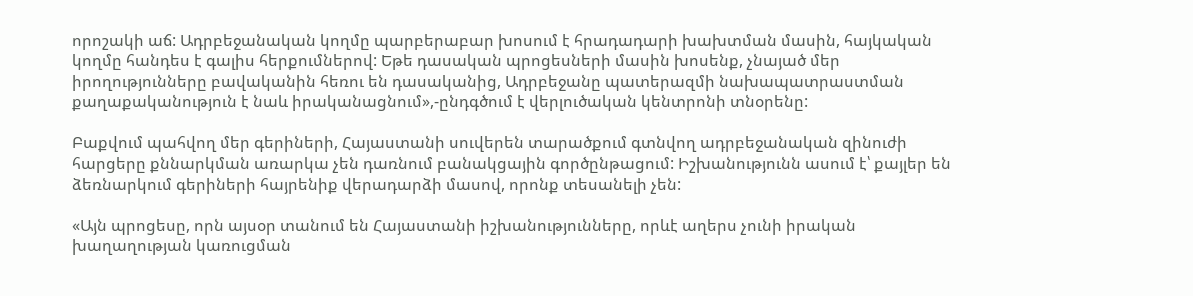որոշակի աճ: Ադրբեջանական կողմը պարբերաբար խոսում է հրադադարի խախտման մասին, հայկական կողմը հանդես է գալիս հերքումներով: Եթե դասական պրոցեսների մասին խոսենք, չնայած մեր իրողությունները բավականին հեռու են դասականից, Ադրբեջանը պատերազմի նախապատրաստման քաղաքականություն է նաև իրականացնում»,-ընդգծում է վերլուծական կենտրոնի տնօրենը:

Բաքվում պահվող մեր գերիների, Հայաստանի սուվերեն տարածքում գտնվող ադրբեջանական զինուժի հարցերը քննարկման առարկա չեն դառնում բանակցային գործընթացում: Իշխանությունն ասում է՝ քայլեր են ձեռնարկում գերիների հայրենիք վերադարձի մասով, որոնք տեսանելի չեն:

«Այն պրոցեսը, որն այսօր տանում են Հայաստանի իշխանությունները, որևէ աղերս չունի իրական խաղաղության կառուցման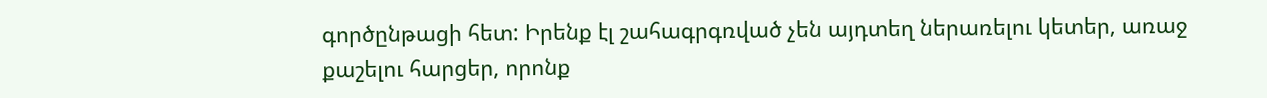գործընթացի հետ: Իրենք էլ շահագրգռված չեն այդտեղ ներառելու կետեր, առաջ քաշելու հարցեր, որոնք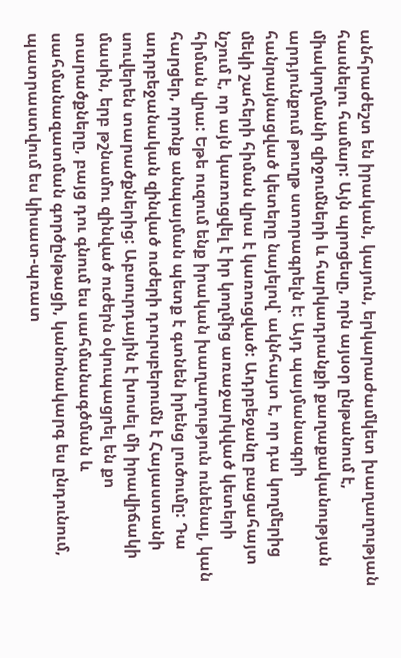անհրաժեշտ են իրական, կայուն, երկարաժամկետ խաղաղության հասնելու համար: Այն պրոցեսը, որն այսօր ընթանում է, միակողմանի զիջումների և հարկադրանքի քաղաքականության արդյունքում թուղթ ստորագրելն է: Այդ պայմանագրի հանրայնացված կետերը նայելով՝ ակնհայտ է, որ դա կողմերից մեկի շահերի հիման վրա է կառուցված: Ադրբեջանը բացահայտ նշում է, որ այն կառուցվել է իր կողմից առաջարկված կետերի հիման վրա: Եթե ուզում ենք իրական խաղաղություն ունենալ, կան հարցեր, որոնք անպայման պետք է գտնեն իրենց լուծումը: Դա ադրբեջանական զինված ուժերի դուրսբերումն է Հայաստանի սուվերեն տարածքներից: Աբսուրդային է խոսել մի իրավիճակի մասին, երբ թշնամու զինված ուժերն օկուպացրել են քո տարածքները, բայց դու գնում ես սահմանագծման և սահմանազատման գործընթացի, կանոնակարգ ես ընդունում, պատրաստվում ես կիսատ-պռատ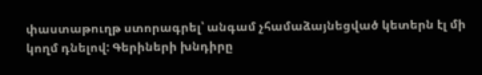փաստաթուղթ ստորագրել՝ անգամ չհամաձայնեցված կետերն էլ մի կողմ դնելով: Գերիների խնդիրը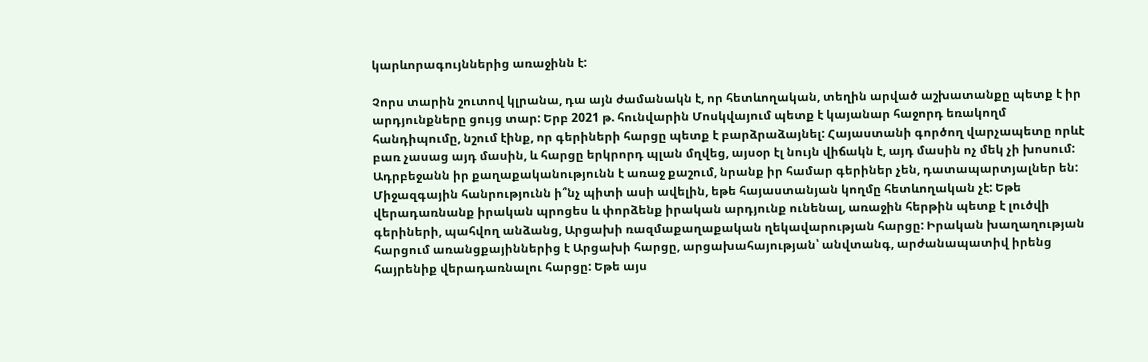կարևորագույններից առաջինն է:

Չորս տարին շուտով կլրանա, դա այն ժամանակն է, որ հետևողական, տեղին արված աշխատանքը պետք է իր արդյունքները ցույց տար: Երբ 2021 թ. հունվարին Մոսկվայում պետք է կայանար հաջորդ եռակողմ հանդիպումը, նշում էինք, որ գերիների հարցը պետք է բարձրաձայնել: Հայաստանի գործող վարչապետը որևէ բառ չասաց այդ մասին, և հարցը երկրորդ պլան մղվեց, այսօր էլ նույն վիճակն է, այդ մասին ոչ մեկ չի խոսում: Ադրբեջանն իր քաղաքականությունն է առաջ քաշում, նրանք իր համար գերիներ չեն, դատապարտյալներ են: Միջազգային հանրությունն ի՞նչ պիտի ասի ավելին, եթե հայաստանյան կողմը հետևողական չէ: Եթե վերադառնանք իրական պրոցես և փորձենք իրական արդյունք ունենալ, առաջին հերթին պետք է լուծվի գերիների, պահվող անձանց, Արցախի ռազմաքաղաքական ղեկավարության հարցը: Իրական խաղաղության հարցում առանցքայիններից է Արցախի հարցը, արցախահայության՝ անվտանգ, արժանապատիվ իրենց հայրենիք վերադառնալու հարցը: Եթե այս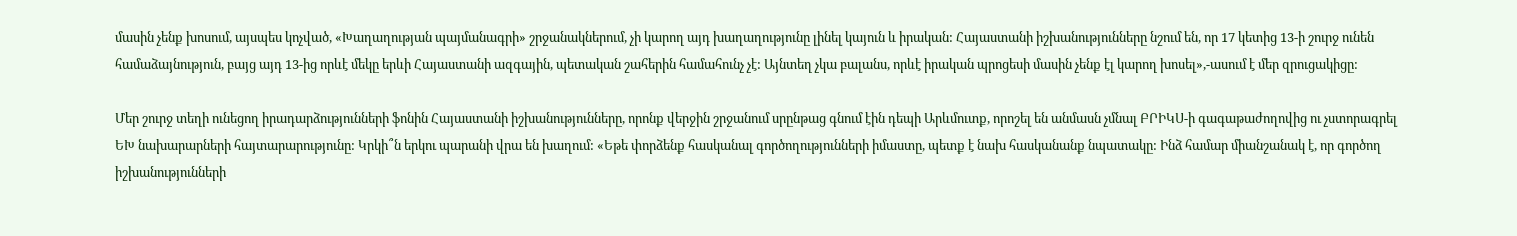մասին չենք խոսում, այսպես կոչված, «Խաղաղության պայմանագրի» շրջանակներում, չի կարող այդ խաղաղությունը լինել կայուն և իրական: Հայաստանի իշխանությունները նշում են, որ 17 կետից 13-ի շուրջ ունեն համաձայնություն, բայց այդ 13-ից որևէ մեկը երևի Հայաստանի ազգային, պետական շահերին համահունչ չէ: Այնտեղ չկա բալանս, որևէ իրական պրոցեսի մասին չենք էլ կարող խոսել»,-ասում է մեր զրուցակիցը:

Մեր շուրջ տեղի ունեցող իրադարձությունների ֆոնին Հայաստանի իշխանությունները, որոնք վերջին շրջանում սրընթաց գնում էին դեպի Արևմուտք, որոշել են անմասն չմնալ ԲՐԻԿՍ-ի գագաթաժողովից ու չստորագրել ԵԽ նախարարների հայտարարությունը: Կրկի՞ն երկու պարանի վրա են խաղում: «Եթե փորձենք հասկանալ գործողությունների իմաստը, պետք է նախ հասկանանք նպատակը: Ինձ համար միանշանակ է, որ գործող իշխանությունների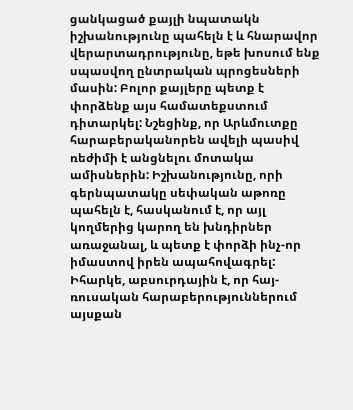ցանկացած քայլի նպատակն իշխանությունը պահելն է և հնարավոր վերարտադրությունը, եթե խոսում ենք սպասվող ընտրական պրոցեսների մասին: Բոլոր քայլերը պետք է փորձենք այս համատեքստում դիտարկել: Նշեցինք, որ Արևմուտքը հարաբերականորեն ավելի պասիվ ռեժիմի է անցնելու մոտակա ամիսներին: Իշխանությունը, որի գերնպատակը սեփական աթոռը պահելն է, հասկանում է, որ այլ կողմերից կարող են խնդիրներ առաջանալ, և պետք է փորձի ինչ-որ իմաստով իրեն ապահովագրել: Իհարկե, աբսուրդային է, որ հայ-ռուսական հարաբերություններում այսքան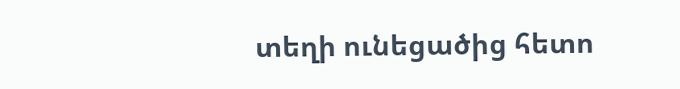տեղի ունեցածից հետո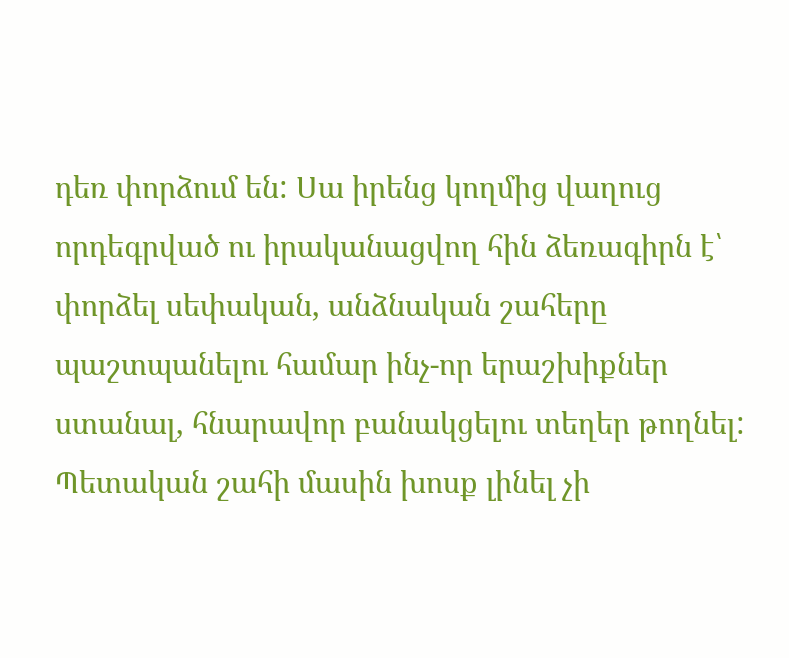դեռ փորձում են: Սա իրենց կողմից վաղուց որդեգրված ու իրականացվող հին ձեռագիրն է՝ փորձել սեփական, անձնական շահերը պաշտպանելու համար ինչ-որ երաշխիքներ ստանալ, հնարավոր բանակցելու տեղեր թողնել: Պետական շահի մասին խոսք լինել չի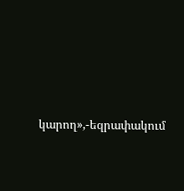կարող»,-եզրափակում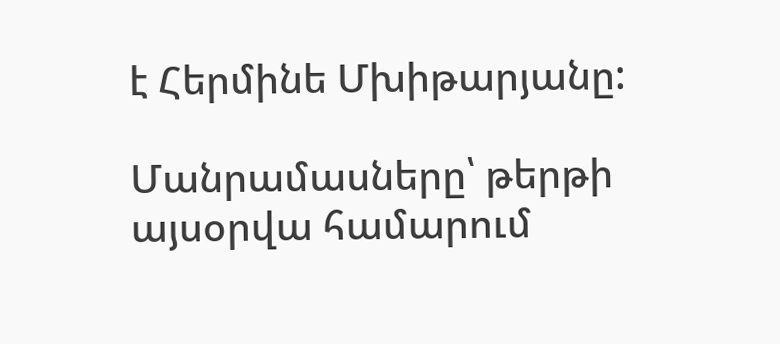է Հերմինե Մխիթարյանը:

Մանրամասները՝ թերթի այսօրվա համարում